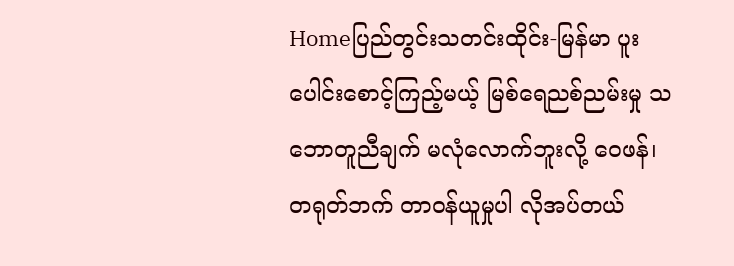Homeပြည်တွင်းသတင်းထိုင်း-မြန်မာ ပူးပေါင်းစောင့်ကြည့်မယ့် မြစ်ရေညစ်ညမ်းမှု သဘောတူညီချက် မလုံလောက်ဘူးလို့ ဝေဖန်၊ တရုတ်ဘက် တာဝန်ယူမှုပါ လိုအပ်တယ်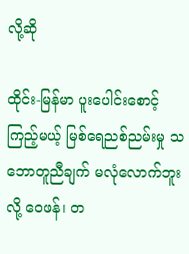လို့ဆို

ထိုင်း-မြန်မာ ပူးပေါင်းစောင့်ကြည့်မယ့် မြစ်ရေညစ်ညမ်းမှု သဘောတူညီချက် မလုံလောက်ဘူးလို့ ဝေဖန်၊ တ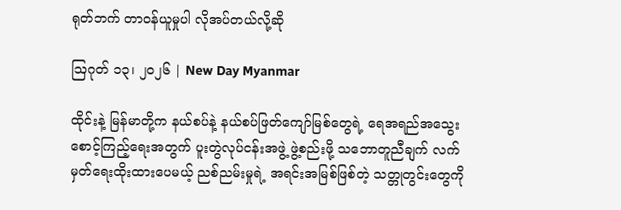ရုတ်ဘက် တာဝန်ယူမှုပါ လိုအပ်တယ်လို့ဆို

ဩဂုတ် ၁၃၊ ၂၀၂၆ | New Day Myanmar

ထိုင်းနဲ့ မြန်မာတို့က နယ်စပ်နဲ့ နယ်စပ်ဖြတ်ကျော်မြစ်တွေရဲ့ ရေအရည်အသွေး စောင့်ကြည့်ရေးအတွက် ပူးတွဲလုပ်ငန်းအဖွဲ့ ဖွဲ့စည်းဖို့ သဘောတူညီချက် လက်မှတ်ရေးထိုးထားပေမယ့် ညစ်ညမ်းမှုရဲ့ အရင်းအမြစ်ဖြစ်တဲ့ သတ္တုတွင်းတွေကို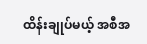ထိန်းချုပ်မယ့် အစီအ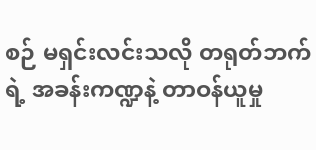စဉ် မရှင်းလင်းသလို တရုတ်ဘက်ရဲ့ အခန်းကဏ္ဍနဲ့ တာဝန်ယူမှု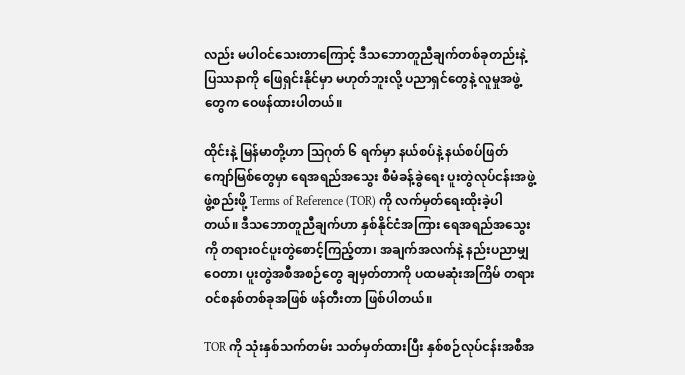လည်း မပါဝင်သေးတာကြောင့် ဒီသဘောတူညီချက်တစ်ခုတည်းနဲ့ ပြဿနာကို ဖြေရှင်းနိုင်မှာ မဟုတ်ဘူးလို့ ပညာရှင်တွေနဲ့ လူမှုအဖွဲ့တွေက ဝေဖန်ထားပါတယ်။

ထိုင်းနဲ့ မြန်မာတို့ဟာ ဩဂုတ် ၆ ရက်မှာ နယ်စပ်နဲ့ နယ်စပ်ဖြတ်ကျော်မြစ်တွေမှာ ရေအရည်အသွေး စီမံခန့်ခွဲရေး ပူးတွဲလုပ်ငန်းအဖွဲ့ ဖွဲ့စည်းဖို့ Terms of Reference (TOR) ကို လက်မှတ်ရေးထိုးခဲ့ပါတယ်။ ဒီသဘောတူညီချက်ဟာ နှစ်နိုင်ငံအကြား ရေအရည်အသွေးကို တရားဝင်ပူးတွဲစောင့်ကြည့်တာ၊ အချက်အလက်နဲ့ နည်းပညာမျှဝေတာ၊ ပူးတွဲအစီအစဉ်တွေ ချမှတ်တာကို ပထမဆုံးအကြိမ် တရားဝင်စနစ်တစ်ခုအဖြစ် ဖန်တီးတာ ဖြစ်ပါတယ်။

TOR ကို သုံးနှစ်သက်တမ်း သတ်မှတ်ထားပြီး နှစ်စဉ်လုပ်ငန်းအစီအ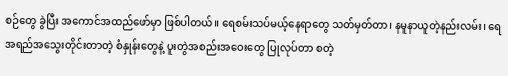စဉ်တွေ ခွဲပြီး အကောင်အထည်ဖော်မှာ ဖြစ်ပါတယ်။ ရေစမ်းသပ်မယ့်နေရာတွေ သတ်မှတ်တာ၊ နမူနာယူတဲ့နည်းလမ်း၊ ရေအရည်အသွေးတိုင်းတာတဲ့ စံနှုန်းတွေနဲ့ ပူးတွဲအစည်းအဝေးတွေ ပြုလုပ်တာ စတဲ့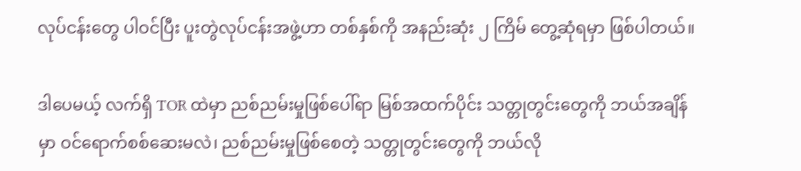လုပ်ငန်းတွေ ပါဝင်ပြီး ပူးတွဲလုပ်ငန်းအဖွဲ့ဟာ တစ်နှစ်ကို အနည်းဆုံး ၂ ကြိမ် တွေ့ဆုံရမှာ ဖြစ်ပါတယ်။

ဒါပေမယ့် လက်ရှိ TOR ထဲမှာ ညစ်ညမ်းမှုဖြစ်ပေါ်ရာ မြစ်အထက်ပိုင်း သတ္တုတွင်းတွေကို ဘယ်အချိန်မှာ ဝင်ရောက်စစ်ဆေးမလဲ၊ ညစ်ညမ်းမှုဖြစ်စေတဲ့ သတ္တုတွင်းတွေကို ဘယ်လို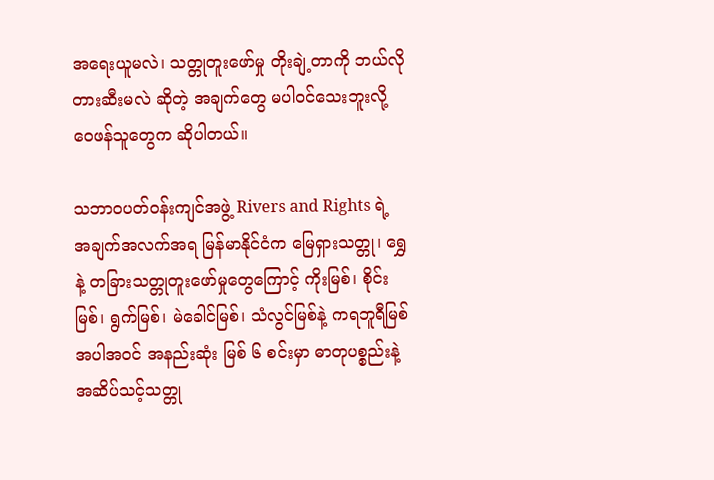အရေးယူမလဲ၊ သတ္တုတူးဖော်မှု တိုးချဲ့တာကို ဘယ်လိုတားဆီးမလဲ ဆိုတဲ့ အချက်တွေ မပါဝင်သေးဘူးလို့ ဝေဖန်သူတွေက ဆိုပါတယ်။

သဘာဝပတ်ဝန်းကျင်အဖွဲ့ Rivers and Rights ရဲ့ အချက်အလက်အရ မြန်မာနိုင်ငံက မြေရှားသတ္တု၊ ရွှေနဲ့ တခြားသတ္တုတူးဖော်မှုတွေကြောင့် ကိုးမြစ်၊ စိုင်းမြစ်၊ ရွက်မြစ်၊ မဲခေါင်မြစ်၊ သံလွင်မြစ်နဲ့ ကရဘူရီမြစ် အပါအဝင် အနည်းဆုံး မြစ် ၆ စင်းမှာ ဓာတုပစ္စည်းနဲ့ အဆိပ်သင့်သတ္တု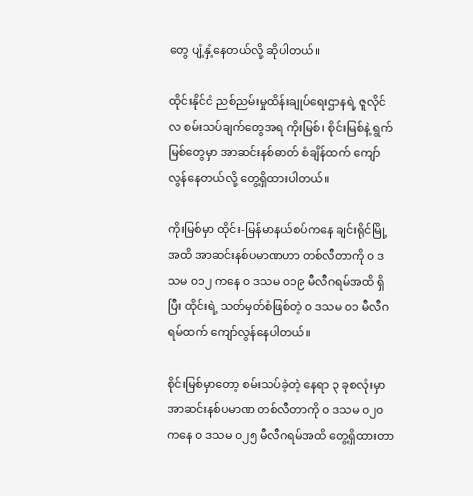တွေ ပျံ့နှံ့နေတယ်လို့ ဆိုပါတယ်။

ထိုင်းနိုင်ငံ ညစ်ညမ်းမှုထိန်းချုပ်ရေးဌာနရဲ့ ဇူလိုင်လ စမ်းသပ်ချက်တွေအရ ကိုးမြစ်၊ စိုင်းမြစ်နဲ့ ရွက်မြစ်တွေမှာ အာဆင်းနစ်ဓာတ် စံချိန်ထက် ကျော်လွန်နေတယ်လို့ တွေ့ရှိထားပါတယ်။

ကိုးမြစ်မှာ ထိုင်း-မြန်မာနယ်စပ်ကနေ ချင်းရိုင်မြို့အထိ အာဆင်းနစ်ပမာဏဟာ တစ်လီတာကို ၀ ဒသမ ၀၁၂ ကနေ ၀ ဒသမ ၀၁၉ မီလီဂရမ်အထိ ရှိပြီး ထိုင်းရဲ့ သတ်မှတ်စံဖြစ်တဲ့ ၀ ဒသမ ၀၁ မီလီဂရမ်ထက် ကျော်လွန်နေပါတယ်။

စိုင်းမြစ်မှာတော့ စမ်းသပ်ခဲ့တဲ့ နေရာ ၃ ခုစလုံးမှာ အာဆင်းနစ်ပမာဏ တစ်လီတာကို ၀ ဒသမ ၀၂၀ ကနေ ၀ ဒသမ ၀၂၅ မီလီဂရမ်အထိ တွေ့ရှိထားတာ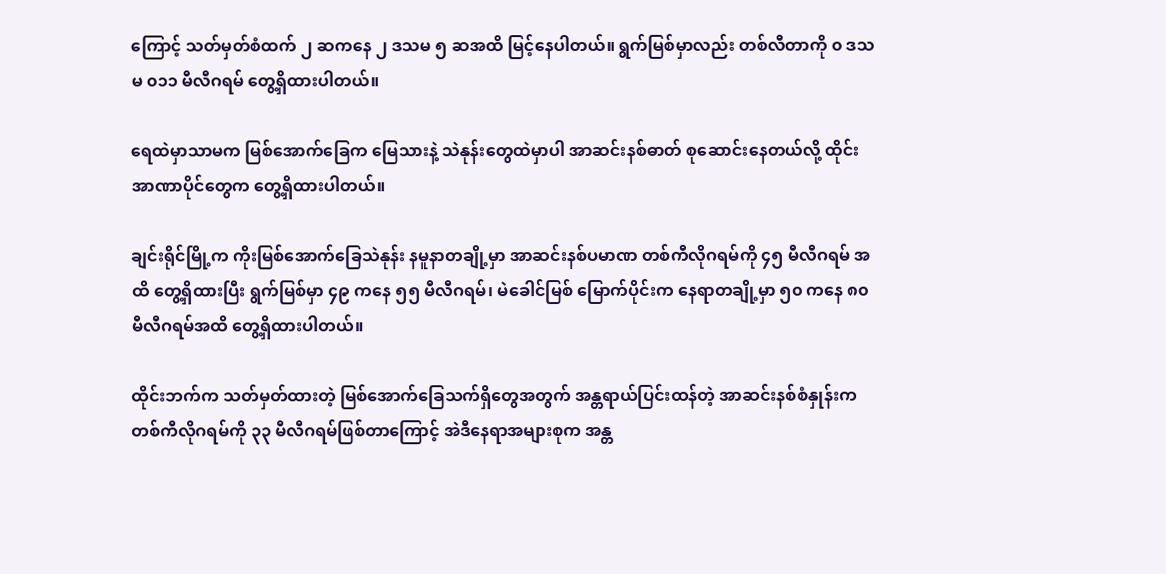ကြောင့် သတ်မှတ်စံထက် ၂ ဆကနေ ၂ ဒသမ ၅ ဆအထိ မြင့်နေပါတယ်။ ရွက်မြစ်မှာလည်း တစ်လီတာကို ၀ ဒသမ ၀၁၁ မီလီဂရမ် တွေ့ရှိထားပါတယ်။

ရေထဲမှာသာမက မြစ်အောက်ခြေက မြေသားနဲ့ သဲနုန်းတွေထဲမှာပါ အာဆင်းနစ်ဓာတ် စုဆောင်းနေတယ်လို့ ထိုင်းအာဏာပိုင်တွေက တွေ့ရှိထားပါတယ်။

ချင်းရိုင်မြို့က ကိုးမြစ်အောက်ခြေသဲနုန်း နမူနာတချို့မှာ အာဆင်းနစ်ပမာဏ တစ်ကီလိုဂရမ်ကို ၄၅ မီလီဂရမ် အထိ တွေ့ရှိထားပြီး ရွက်မြစ်မှာ ၄၉ ကနေ ၅၅ မီလီဂရမ်၊ မဲခေါင်မြစ် မြောက်ပိုင်းက နေရာတချို့မှာ ၅၀ ကနေ ၈၀ မီလီဂရမ်အထိ တွေ့ရှိထားပါတယ်။

ထိုင်းဘက်က သတ်မှတ်ထားတဲ့ မြစ်အောက်ခြေသက်ရှိတွေအတွက် အန္တရာယ်ပြင်းထန်တဲ့ အာဆင်းနစ်စံနှုန်းက တစ်ကီလိုဂရမ်ကို ၃၃ မီလီဂရမ်ဖြစ်တာကြောင့် အဲဒီနေရာအများစုက အန္တ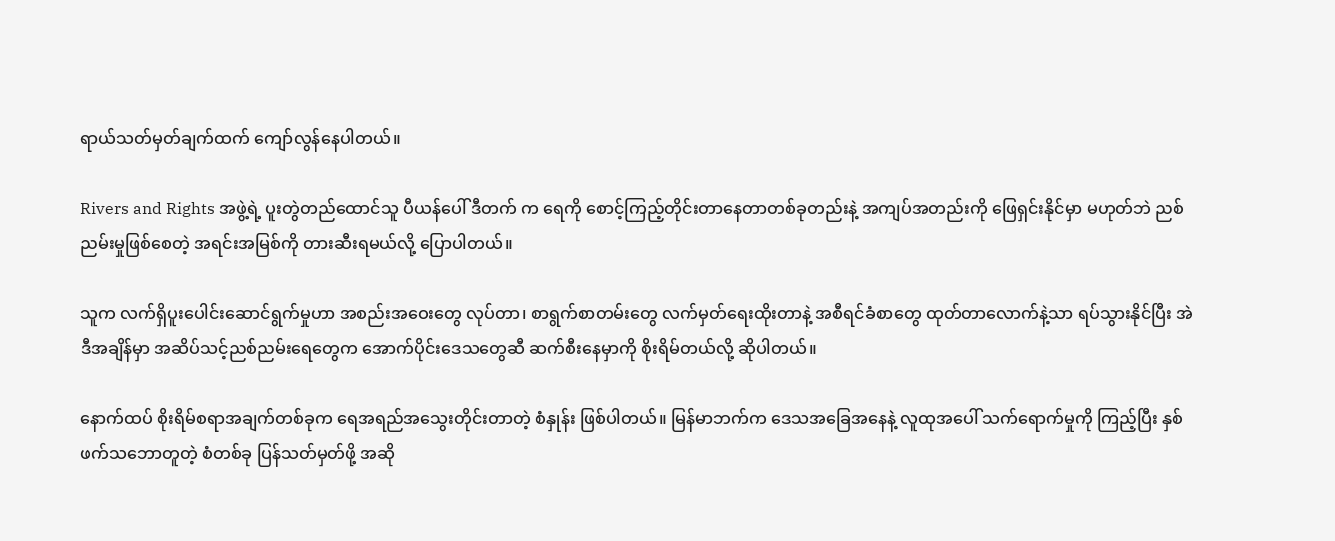ရာယ်သတ်မှတ်ချက်ထက် ကျော်လွန်နေပါတယ်။

Rivers and Rights အဖွဲ့ရဲ့ ပူးတွဲတည်ထောင်သူ ပီယန်ပေါ် ဒီတက် က ရေကို စောင့်ကြည့်တိုင်းတာနေတာတစ်ခုတည်းနဲ့ အကျပ်အတည်းကို ဖြေရှင်းနိုင်မှာ မဟုတ်ဘဲ ညစ်ညမ်းမှုဖြစ်စေတဲ့ အရင်းအမြစ်ကို တားဆီးရမယ်လို့ ပြောပါတယ်။

သူက လက်ရှိပူးပေါင်းဆောင်ရွက်မှုဟာ အစည်းအဝေးတွေ လုပ်တာ၊ စာရွက်စာတမ်းတွေ လက်မှတ်ရေးထိုးတာနဲ့ အစီရင်ခံစာတွေ ထုတ်တာလောက်နဲ့သာ ရပ်သွားနိုင်ပြီး အဲဒီအချိန်မှာ အဆိပ်သင့်ညစ်ညမ်းရေတွေက အောက်ပိုင်းဒေသတွေဆီ ဆက်စီးနေမှာကို စိုးရိမ်တယ်လို့ ဆိုပါတယ်။

နောက်ထပ် စိုးရိမ်စရာအချက်တစ်ခုက ရေအရည်အသွေးတိုင်းတာတဲ့ စံနှုန်း ဖြစ်ပါတယ်။ မြန်မာဘက်က ဒေသအခြေအနေနဲ့ လူထုအပေါ် သက်ရောက်မှုကို ကြည့်ပြီး နှစ်ဖက်သဘောတူတဲ့ စံတစ်ခု ပြန်သတ်မှတ်ဖို့ အဆို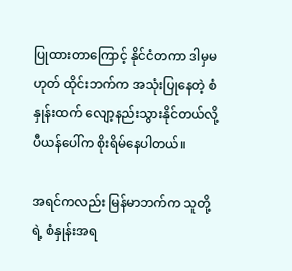ပြုထားတာကြောင့် နိုင်ငံတကာ ဒါမှမဟုတ် ထိုင်းဘက်က အသုံးပြုနေတဲ့ စံနှုန်းထက် လျော့နည်းသွားနိုင်တယ်လို့ ပီယန်ပေါ်က စိုးရိမ်နေပါတယ်။

အရင်ကလည်း မြန်မာဘက်က သူတို့ရဲ့ စံနှုန်းအရ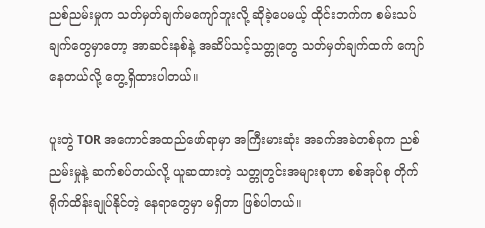ညစ်ညမ်းမှုက သတ်မှတ်ချက်မကျော်ဘူးလို့ ဆိုခဲ့ပေမယ့် ထိုင်းဘက်က စမ်းသပ်ချက်တွေမှာတော့ အာဆင်းနစ်နဲ့ အဆိပ်သင့်သတ္တုတွေ သတ်မှတ်ချက်ထက် ကျော်နေတယ်လို့ တွေ့ရှိထားပါတယ်။

ပူးတွဲ TOR အကောင်အထည်ဖော်ရာမှာ အကြီးမားဆုံး အခက်အခဲတစ်ခုက ညစ်ညမ်းမှုနဲ့ ဆက်စပ်တယ်လို့ ယူဆထားတဲ့ သတ္တုတွင်းအများစုဟာ စစ်အုပ်စု တိုက်ရိုက်ထိန်းချုပ်နိုင်တဲ့ နေရာတွေမှာ မရှိတာ ဖြစ်ပါတယ်။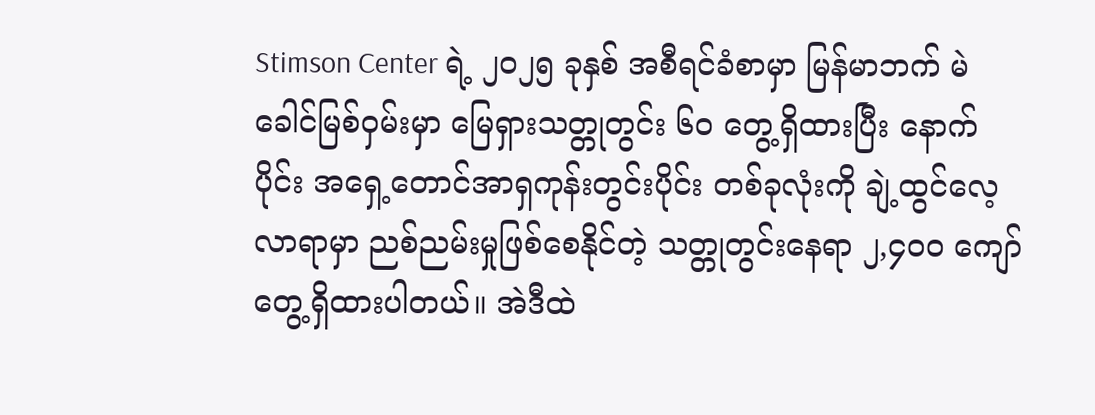Stimson Center ရဲ့ ၂၀၂၅ ခုနှစ် အစီရင်ခံစာမှာ မြန်မာဘက် မဲခေါင်မြစ်ဝှမ်းမှာ မြေရှားသတ္တုတွင်း ၆၀ တွေ့ရှိထားပြီး နောက်ပိုင်း အရှေ့တောင်အာရှကုန်းတွင်းပိုင်း တစ်ခုလုံးကို ချဲ့ထွင်လေ့လာရာမှာ ညစ်ညမ်းမှုဖြစ်စေနိုင်တဲ့ သတ္တုတွင်းနေရာ ၂,၄၀၀ ကျော် တွေ့ရှိထားပါတယ်။ အဲဒီထဲ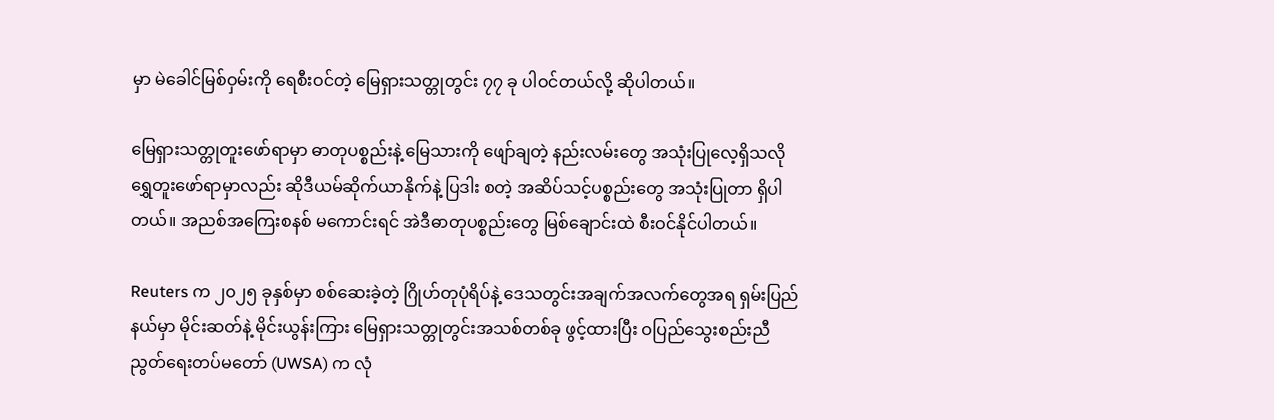မှာ မဲခေါင်မြစ်ဝှမ်းကို ရေစီးဝင်တဲ့ မြေရှားသတ္တုတွင်း ၇၇ ခု ပါဝင်တယ်လို့ ဆိုပါတယ်။

မြေရှားသတ္တုတူးဖော်ရာမှာ ဓာတုပစ္စည်းနဲ့ မြေသားကို ဖျော်ချတဲ့ နည်းလမ်းတွေ အသုံးပြုလေ့ရှိသလို ရွှေတူးဖော်ရာမှာလည်း ဆိုဒီယမ်ဆိုက်ယာနိုက်နဲ့ ပြဒါး စတဲ့ အဆိပ်သင့်ပစ္စည်းတွေ အသုံးပြုတာ ရှိပါတယ်။ အညစ်အကြေးစနစ် မကောင်းရင် အဲဒီဓာတုပစ္စည်းတွေ မြစ်ချောင်းထဲ စီးဝင်နိုင်ပါတယ်။

Reuters က ၂၀၂၅ ခုနှစ်မှာ စစ်ဆေးခဲ့တဲ့ ဂြိုဟ်တုပုံရိပ်နဲ့ ဒေသတွင်းအချက်အလက်တွေအရ ရှမ်းပြည်နယ်မှာ မိုင်းဆတ်နဲ့ မိုင်းယွန်းကြား မြေရှားသတ္တုတွင်းအသစ်တစ်ခု ဖွင့်ထားပြီး ဝပြည်သွေးစည်းညီညွတ်ရေးတပ်မတော် (UWSA) က လုံ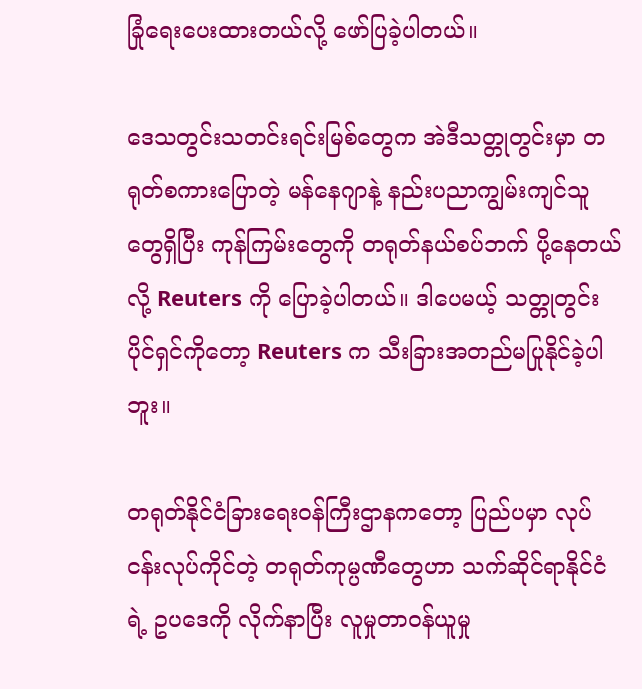ခြုံရေးပေးထားတယ်လို့ ဖော်ပြခဲ့ပါတယ်။

ဒေသတွင်းသတင်းရင်းမြစ်တွေက အဲဒီသတ္တုတွင်းမှာ တရုတ်စကားပြောတဲ့ မန်နေဂျာနဲ့ နည်းပညာကျွမ်းကျင်သူတွေရှိပြီး ကုန်ကြမ်းတွေကို တရုတ်နယ်စပ်ဘက် ပို့နေတယ်လို့ Reuters ကို ပြောခဲ့ပါတယ်။ ဒါပေမယ့် သတ္တုတွင်းပိုင်ရှင်ကိုတော့ Reuters က သီးခြားအတည်မပြုနိုင်ခဲ့ပါဘူး။

တရုတ်နိုင်ငံခြားရေးဝန်ကြီးဌာနကတော့ ပြည်ပမှာ လုပ်ငန်းလုပ်ကိုင်တဲ့ တရုတ်ကုမ္ပဏီတွေဟာ သက်ဆိုင်ရာနိုင်ငံရဲ့ ဥပဒေကို လိုက်နာပြီး လူမှုတာဝန်ယူမှု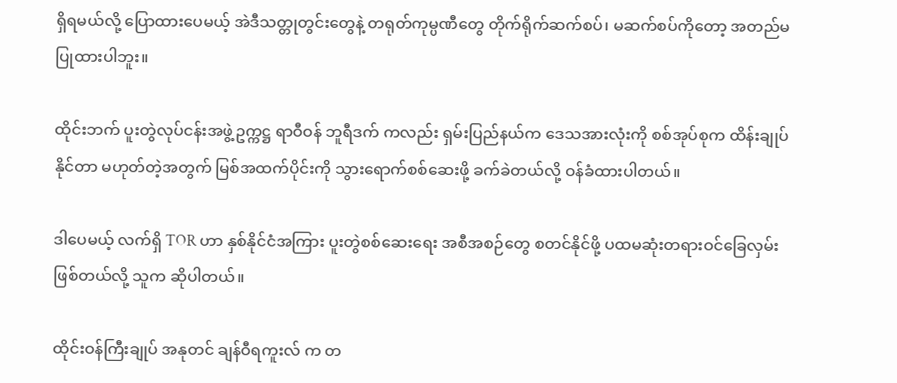ရှိရမယ်လို့ ပြောထားပေမယ့် အဲဒီသတ္တုတွင်းတွေနဲ့ တရုတ်ကုမ္ပဏီတွေ တိုက်ရိုက်ဆက်စပ်၊ မဆက်စပ်ကိုတော့ အတည်မပြုထားပါဘူး။

ထိုင်းဘက် ပူးတွဲလုပ်ငန်းအဖွဲ့ဥက္ကဋ္ဌ ရာဝီဝန် ဘူရီဒက် ကလည်း ရှမ်းပြည်နယ်က ဒေသအားလုံးကို စစ်အုပ်စုက ထိန်းချုပ်နိုင်တာ မဟုတ်တဲ့အတွက် မြစ်အထက်ပိုင်းကို သွားရောက်စစ်ဆေးဖို့ ခက်ခဲတယ်လို့ ဝန်ခံထားပါတယ်။

ဒါပေမယ့် လက်ရှိ TOR ဟာ နှစ်နိုင်ငံအကြား ပူးတွဲစစ်ဆေးရေး အစီအစဉ်တွေ စတင်နိုင်ဖို့ ပထမဆုံးတရားဝင်ခြေလှမ်းဖြစ်တယ်လို့ သူက ဆိုပါတယ်။

ထိုင်းဝန်ကြီးချုပ် အနုတင် ချန်ဝီရကူးလ် က တ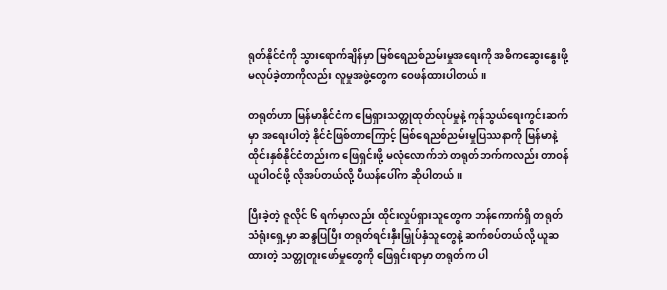ရုတ်နိုင်ငံကို သွားရောက်ချိန်မှာ မြစ်ရေညစ်ညမ်းမှုအရေးကို အဓိကဆွေးနွေးဖို့ မလုပ်ခဲ့တာကိုလည်း လူမှုအဖွဲ့တွေက ဝေဖန်ထားပါတယ်။

တရုတ်ဟာ မြန်မာနိုင်ငံက မြေရှားသတ္တုထုတ်လုပ်မှုနဲ့ ကုန်သွယ်ရေးကွင်းဆက်မှာ အရေးပါတဲ့ နိုင်ငံဖြစ်တာကြောင့် မြစ်ရေညစ်ညမ်းမှုပြဿနာကို မြန်မာနဲ့ ထိုင်းနှစ်နိုင်ငံတည်းက ဖြေရှင်းဖို့ မလုံလောက်ဘဲ တရုတ်ဘက်ကလည်း တာဝန်ယူပါဝင်ဖို့ လိုအပ်တယ်လို့ ပီယန်ပေါ်က ဆိုပါတယ်။

ပြီးခဲ့တဲ့ ဇူလိုင် ၆ ရက်မှာလည်း ထိုင်းလှုပ်ရှားသူတွေက ဘန်ကောက်ရှိ တရုတ်သံရုံးရှေ့မှာ ဆန္ဒပြပြီး တရုတ်ရင်းနှီးမြှုပ်နှံသူတွေနဲ့ ဆက်စပ်တယ်လို့ ယူဆထားတဲ့ သတ္တုတူးဖော်မှုတွေကို ဖြေရှင်းရာမှာ တရုတ်က ပါ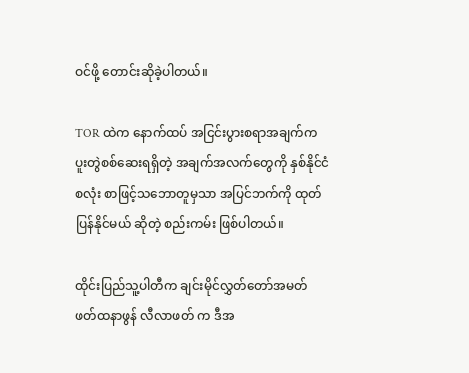ဝင်ဖို့ တောင်းဆိုခဲ့ပါတယ်။

TOR ထဲက နောက်ထပ် အငြင်းပွားစရာအချက်က ပူးတွဲစစ်ဆေးရရှိတဲ့ အချက်အလက်တွေကို နှစ်နိုင်ငံစလုံး စာဖြင့်သဘောတူမှသာ အပြင်ဘက်ကို ထုတ်ပြန်နိုင်မယ် ဆိုတဲ့ စည်းကမ်း ဖြစ်ပါတယ်။

ထိုင်းပြည်သူ့ပါတီက ချင်းမိုင်လွှတ်တော်အမတ် ဖတ်ထနာဖွန် လီလာဖတ် က ဒီအ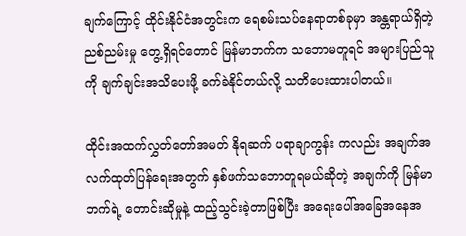ချက်ကြောင့် ထိုင်းနိုင်ငံအတွင်းက ရေစမ်းသပ်နေရာတစ်ခုမှာ အန္တရာယ်ရှိတဲ့ ညစ်ညမ်းမှု တွေ့ရှိရင်တောင် မြန်မာဘက်က သဘောမတူရင် အများပြည်သူကို ချက်ချင်းအသိပေးဖို့ ခက်ခဲနိုင်တယ်လို့ သတိပေးထားပါတယ်။

ထိုင်းအထက်လွှတ်တော်အမတ် နိုရဆက် ပရာချာကွန်း ကလည်း အချက်အလက်ထုတ်ပြန်ရေးအတွက် နှစ်ဖက်သဘောတူရမယ်ဆိုတဲ့ အချက်ကို မြန်မာဘက်ရဲ့ တောင်းဆိုမှုနဲ့ ထည့်သွင်းခဲ့တာဖြစ်ပြီး အရေးပေါ်အခြေအနေအ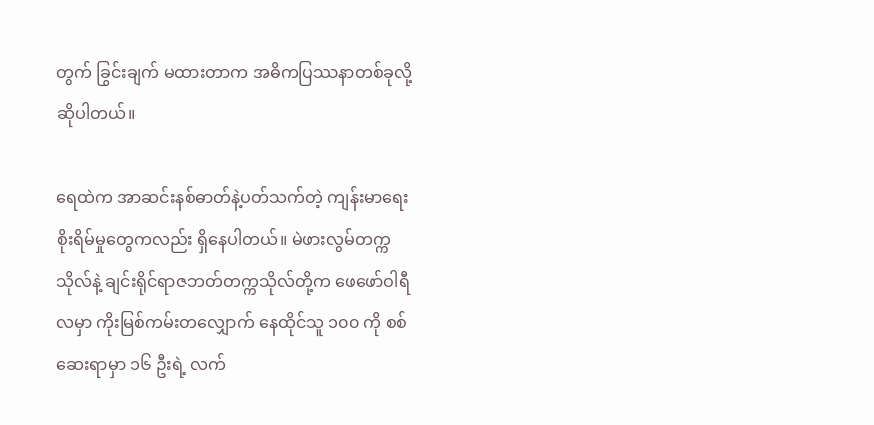တွက် ခြွင်းချက် မထားတာက အဓိကပြဿနာတစ်ခုလို့ ဆိုပါတယ်။

ရေထဲက အာဆင်းနစ်ဓာတ်နဲ့ပတ်သက်တဲ့ ကျန်းမာရေးစိုးရိမ်မှုတွေကလည်း ရှိနေပါတယ်။ မဲဖားလွမ်တက္ကသိုလ်နဲ့ ချင်းရိုင်ရာဇဘတ်တက္ကသိုလ်တို့က ဖေဖော်ဝါရီလမှာ ကိုးမြစ်ကမ်းတလျှောက် နေထိုင်သူ ၁၀၀ ကို စစ်ဆေးရာမှာ ၁၆ ဦးရဲ့ လက်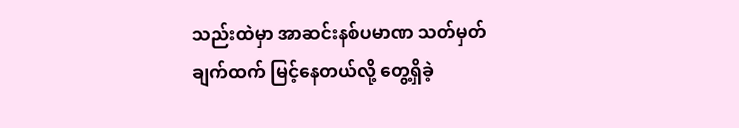သည်းထဲမှာ အာဆင်းနစ်ပမာဏ သတ်မှတ်ချက်ထက် မြင့်နေတယ်လို့ တွေ့ရှိခဲ့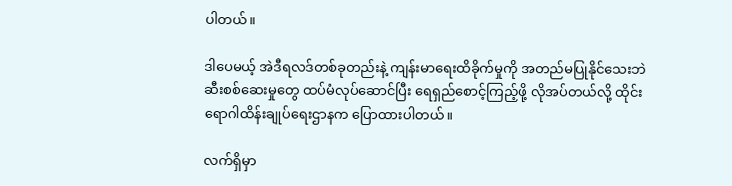ပါတယ်။

ဒါပေမယ့် အဲဒီရလဒ်တစ်ခုတည်းနဲ့ ကျန်းမာရေးထိခိုက်မှုကို အတည်မပြုနိုင်သေးဘဲ ဆီးစစ်ဆေးမှုတွေ ထပ်မံလုပ်ဆောင်ပြီး ရေရှည်စောင့်ကြည့်ဖို့ လိုအပ်တယ်လို့ ထိုင်းရောဂါထိန်းချုပ်ရေးဌာနက ပြောထားပါတယ်။

လက်ရှိမှာ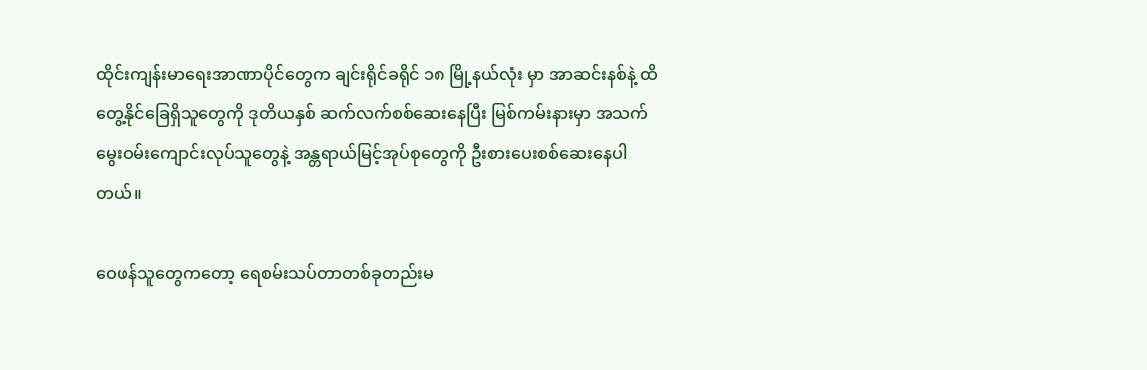ထိုင်းကျန်းမာရေးအာဏာပိုင်တွေက ချင်းရိုင်ခရိုင် ၁၈ မြို့နယ်လုံး မှာ အာဆင်းနစ်နဲ့ ထိတွေ့နိုင်ခြေရှိသူတွေကို ဒုတိယနှစ် ဆက်လက်စစ်ဆေးနေပြီး မြစ်ကမ်းနားမှာ အသက်မွေးဝမ်းကျောင်းလုပ်သူတွေနဲ့ အန္တရာယ်မြင့်အုပ်စုတွေကို ဦးစားပေးစစ်ဆေးနေပါတယ်။

ဝေဖန်သူတွေကတော့ ရေစမ်းသပ်တာတစ်ခုတည်းမ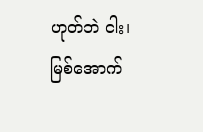ဟုတ်ဘဲ ငါး၊ မြစ်အောက်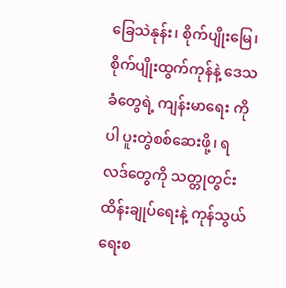ခြေသဲနုန်း၊ စိုက်ပျိုးမြေ၊ စိုက်ပျိုးထွက်ကုန်နဲ့ ဒေသခံတွေရဲ့ ကျန်းမာရေး ကိုပါ ပူးတွဲစစ်ဆေးဖို့၊ ရလဒ်တွေကို သတ္တုတွင်းထိန်းချုပ်ရေးနဲ့ ကုန်သွယ်ရေးစ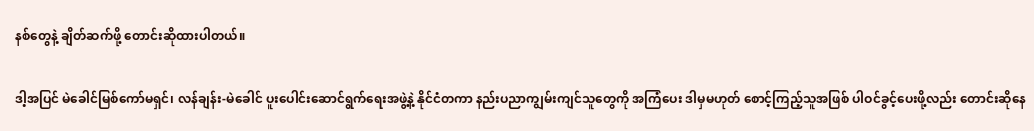နစ်တွေနဲ့ ချိတ်ဆက်ဖို့ တောင်းဆိုထားပါတယ်။

ဒါ့အပြင် မဲခေါင်မြစ်ကော်မရှင်၊ လန်ချန်း-မဲခေါင် ပူးပေါင်းဆောင်ရွက်ရေးအဖွဲ့နဲ့ နိုင်ငံတကာ နည်းပညာကျွမ်းကျင်သူတွေကို အကြံပေး ဒါမှမဟုတ် စောင့်ကြည့်သူအဖြစ် ပါဝင်ခွင့်ပေးဖို့လည်း တောင်းဆိုနေ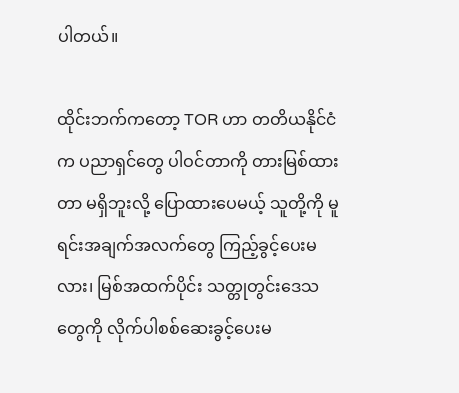ပါတယ်။

ထိုင်းဘက်ကတော့ TOR ဟာ တတိယနိုင်ငံက ပညာရှင်တွေ ပါဝင်တာကို တားမြစ်ထားတာ မရှိဘူးလို့ ပြောထားပေမယ့် သူတို့ကို မူရင်းအချက်အလက်တွေ ကြည့်ခွင့်ပေးမလား၊ မြစ်အထက်ပိုင်း သတ္တုတွင်းဒေသတွေကို လိုက်ပါစစ်ဆေးခွင့်ပေးမ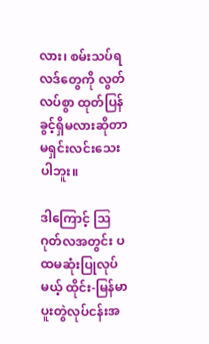လား၊ စမ်းသပ်ရလဒ်တွေကို လွတ်လပ်စွာ ထုတ်ပြန်ခွင့်ရှိမလားဆိုတာ မရှင်းလင်းသေးပါဘူး။

ဒါကြောင့် ဩဂုတ်လအတွင်း ပထမဆုံးပြုလုပ်မယ့် ထိုင်း-မြန်မာ ပူးတွဲလုပ်ငန်းအ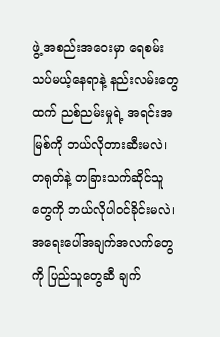ဖွဲ့ အစည်းအဝေးမှာ ရေစမ်းသပ်မယ့်နေရာနဲ့ နည်းလမ်းတွေထက် ညစ်ညမ်းမှုရဲ့ အရင်းအမြစ်ကို ဘယ်လိုတားဆီးမလဲ၊ တရုတ်နဲ့ တခြားသက်ဆိုင်သူတွေကို ဘယ်လိုပါဝင်ခိုင်းမလဲ၊ အရေးပေါ်အချက်အလက်တွေကို ပြည်သူတွေဆီ ချက်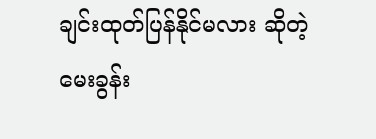ချင်းထုတ်ပြန်နိုင်မလား ဆိုတဲ့ မေးခွန်း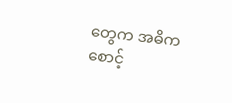တွေက အဓိက စောင့်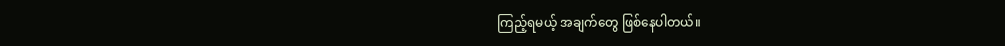ကြည့်ရမယ့် အချက်တွေ ဖြစ်နေပါတယ်။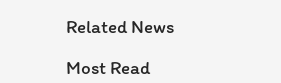Related News

Most Read